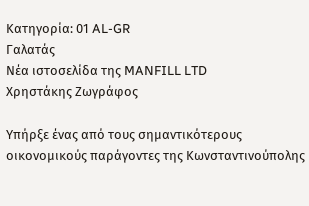Κατηγορία: 01 AL-GR
Γαλατάς
Νέα ιστοσελίδα της MANFILL LTD
Χρηστάκης Ζωγράφος

Υπήρξε ένας από τους σημαντικότερους οικονομικούς παράγοντες της Κωνσταντινούπολης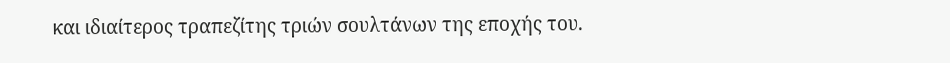και ιδιαίτερος τραπεζίτης τριών σουλτάνων της εποχής του.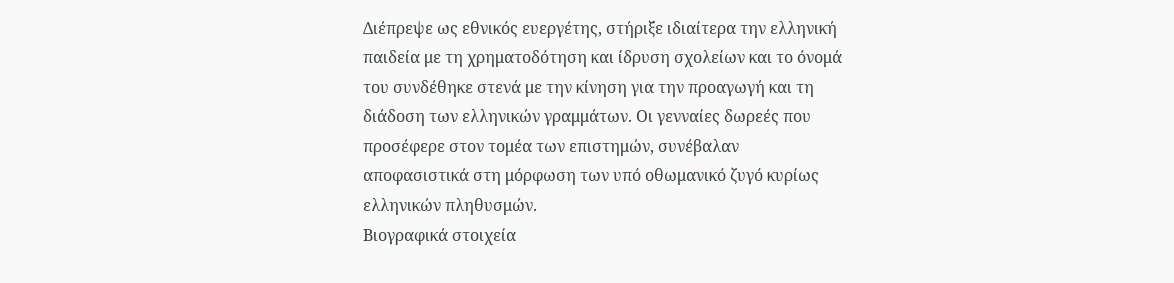Διέπρεψε ως εθνικός ευεργέτης, στήριξε ιδιαίτερα την ελληνική παιδεία με τη χρηματοδότηση και ίδρυση σχολείων και το όνομά του συνδέθηκε στενά με την κίνηση για την προαγωγή και τη διάδοση των ελληνικών γραμμάτων. Οι γενναίες δωρεές που προσέφερε στον τομέα των επιστημών, συνέβαλαν αποφασιστικά στη μόρφωση των υπό οθωμανικό ζυγό κυρίως ελληνικών πληθυσμών.
Βιογραφικά στοιχεία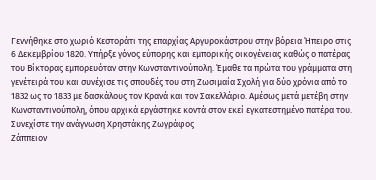Γεννήθηκε στο χωριό Κεστοράτι της επαρχίας Αργυροκάστρου στην βόρεια Ήπειρο στις 6 Δεκεμβρίου 1820. Υπήρξε γόνος εύπορης και εμπορικής οικογένειας καθώς ο πατέρας του Βίκτορας εμπορευόταν στην Κωνσταντινούπολη. Έμαθε τα πρώτα του γράμματα στη γενέτειρά του και συνέχισε τις σπουδές του στη Ζωσιμαία Σχολή για δύο χρόνια από το 1832 ως το 1833 με δασκάλους τον Κρανά και τον Σακελλάριο. Αμέσως μετά μετέβη στην Κωνσταντινούπολη, όπου αρχικά εργάστηκε κοντά στον εκεί εγκατεστημένο πατέρα του. Συνεχίστε την ανάγνωση Χρηστάκης Ζωγράφος
Ζάππειον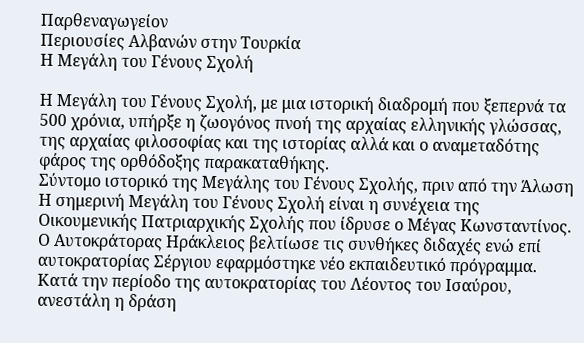Παρθεναγωγείον
Περιουσίες Αλβανών στην Τουρκία
Η Μεγάλη του Γένους Σχολή

Η Μεγάλη του Γένους Σχολή, με μια ιστορική διαδρομή που ξεπερνά τα 500 χρόνια, υπήρξε η ζωογόνος πνοή της αρχαίας ελληνικής γλώσσας, της αρχαίας φιλοσοφίας και της ιστορίας αλλά και ο αναμεταδότης φάρος της ορθόδοξης παρακαταθήκης.
Σύντομο ιστορικό της Μεγάλης του Γένους Σχολής, πριν από την Άλωση
Η σημερινή Μεγάλη του Γένους Σχολή είναι η συνέχεια της Οικουμενικής Πατριαρχικής Σχολής που ίδρυσε ο Μέγας Κωνσταντίνος. Ο Αυτοκράτορας Ηράκλειος βελτίωσε τις συνθήκες διδαχές ενώ επί αυτοκρατορίας Σέργιου εφαρμόστηκε νέο εκπαιδευτικό πρόγραμμα. Κατά την περίοδο της αυτοκρατορίας του Λέοντος του Ισαύρου, ανεστάλη η δράση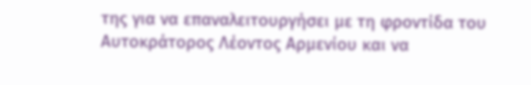της για να επαναλειτουργήσει με τη φροντίδα του Αυτοκράτορος Λέοντος Αρμενίου και να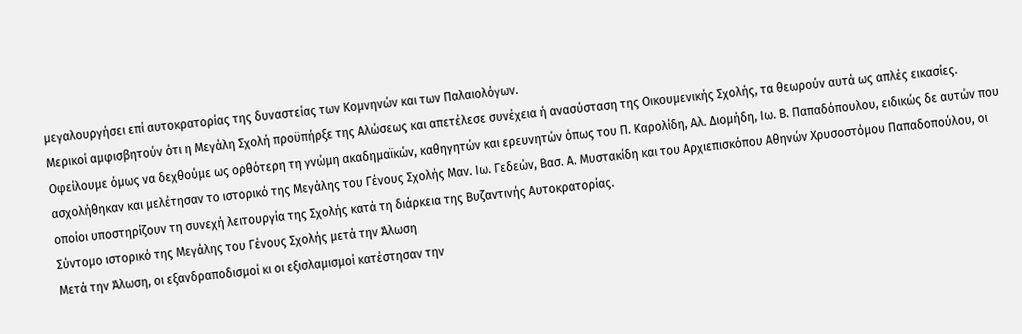μεγαλουργήσει επί αυτοκρατορίας της δυναστείας των Κομνηνών και των Παλαιολόγων.
Μερικοί αμφισβητούν ότι η Μεγάλη Σχολή προϋπήρξε της Αλώσεως και απετέλεσε συνέχεια ή ανασύσταση της Οικουμενικής Σχολής, τα θεωρούν αυτά ως απλές εικασίες. Οφείλουμε όμως να δεχθούμε ως ορθότερη τη γνώμη ακαδημαϊκών, καθηγητών και ερευνητών όπως του Π. Καρολίδη, Αλ. Διομήδη, Ιω. Β. Παπαδόπουλου, ειδικώς δε αυτών που ασχολήθηκαν και μελέτησαν το ιστορικό της Μεγάλης του Γένους Σχολής Μαν. Ιω. Γεδεών, Βασ. Α. Μυστακίδη και του Αρχιεπισκόπου Αθηνών Χρυσοστόμου Παπαδοπούλου, οι οποίοι υποστηρίζουν τη συνεχή λειτουργία της Σχολής κατά τη διάρκεια της Βυζαντινής Αυτοκρατορίας.
Σύντομο ιστορικό της Μεγάλης του Γένους Σχολής μετά την Άλωση
Μετά την Άλωση, οι εξανδραποδισμοί κι οι εξισλαμισμοί κατέστησαν την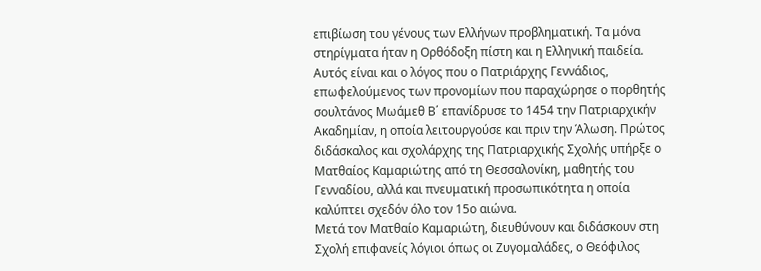επιβίωση του γένους των Ελλήνων προβληματική. Τα μόνα στηρίγματα ήταν η Ορθόδοξη πίστη και η Ελληνική παιδεία. Αυτός είναι και ο λόγος που ο Πατριάρχης Γεννάδιος, επωφελούμενος των προνομίων που παραχώρησε ο πορθητής σουλτάνος Μωάμεθ Β΄ επανίδρυσε το 1454 την Πατριαρχικήν Ακαδημίαν, η οποία λειτουργούσε και πριν την Άλωση. Πρώτος διδάσκαλος και σχολάρχης της Πατριαρχικής Σχολής υπήρξε ο Ματθαίος Καμαριώτης από τη Θεσσαλονίκη, μαθητής του Γενναδίου, αλλά και πνευματική προσωπικότητα η οποία καλύπτει σχεδόν όλο τον 15ο αιώνα.
Μετά τον Ματθαίο Καμαριώτη, διευθύνουν και διδάσκουν στη Σχολή επιφανείς λόγιοι όπως οι Ζυγομαλάδες, ο Θεόφιλος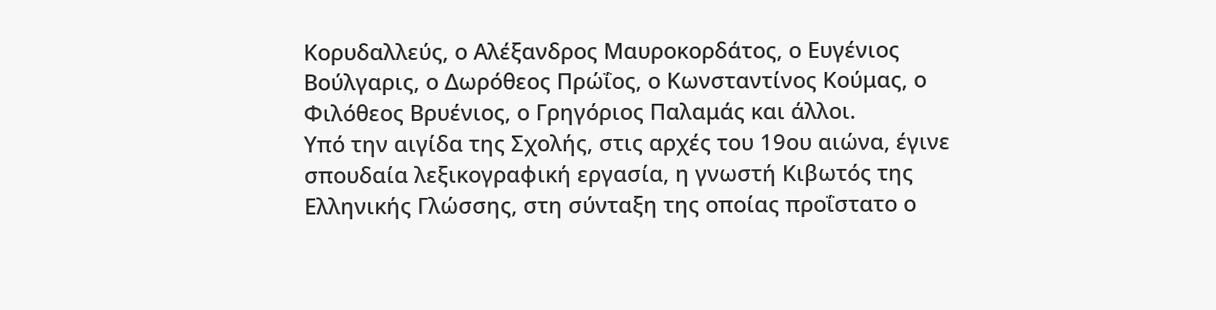Κορυδαλλεύς, ο Αλέξανδρος Μαυροκορδάτος, ο Ευγένιος Βούλγαρις, ο Δωρόθεος Πρώΐος, ο Κωνσταντίνος Κούμας, ο Φιλόθεος Βρυένιος, ο Γρηγόριος Παλαμάς και άλλοι.
Υπό την αιγίδα της Σχολής, στις αρχές του 19ου αιώνα, έγινε σπουδαία λεξικογραφική εργασία, η γνωστή Κιβωτός της Ελληνικής Γλώσσης, στη σύνταξη της οποίας προΐστατο ο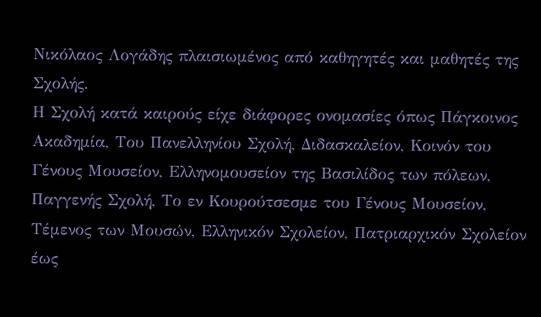Νικόλαος Λογάδης πλαισιωμένος από καθηγητές και μαθητές της Σχολής.
Η Σχολή κατά καιρούς είχε διάφορες ονομασίες όπως Πάγκοινος Ακαδημία, Του Πανελληνίου Σχολή, Διδασκαλείον, Κοινόν του Γένους Μουσείον, Ελληνομουσείον της Βασιλίδος των πόλεων, Παγγενής Σχολή, Το εν Κουρούτσεσμε του Γένους Μουσείον, Τέμενος των Μουσών, Ελληνικόν Σχολείον, Πατριαρχικόν Σχολείον έως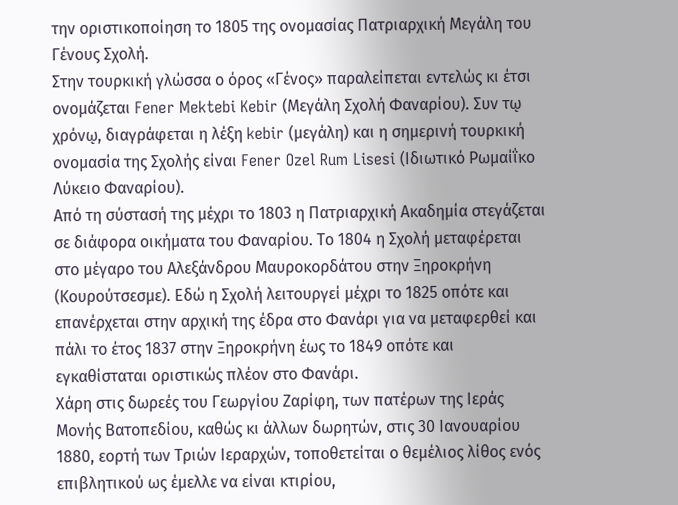την οριστικοποίηση το 1805 της ονομασίας Πατριαρχική Μεγάλη του Γένους Σχολή.
Στην τουρκική γλώσσα ο όρος «Γένος» παραλείπεται εντελώς κι έτσι ονομάζεται Fener Mektebi Kebir (Μεγάλη Σχολή Φαναρίου). Συν τῳ χρόνῳ, διαγράφεται η λέξη kebir (μεγάλη) και η σημερινή τουρκική ονομασία της Σχολής είναι Fener Ozel Rum Lisesi (Ιδιωτικό Ρωμαίΐκο Λύκειο Φαναρίου).
Από τη σύστασή της μέχρι το 1803 η Πατριαρχική Ακαδημία στεγάζεται σε διάφορα οικήματα του Φαναρίου. Το 1804 η Σχολή μεταφέρεται στο μέγαρο του Αλεξάνδρου Μαυροκορδάτου στην Ξηροκρήνη (Κουρούτσεσμε). Εδώ η Σχολή λειτουργεί μέχρι το 1825 οπότε και επανέρχεται στην αρχική της έδρα στο Φανάρι για να μεταφερθεί και πάλι το έτος 1837 στην Ξηροκρήνη έως το 1849 οπότε και εγκαθίσταται οριστικώς πλέον στο Φανάρι.
Χάρη στις δωρεές του Γεωργίου Ζαρίφη, των πατέρων της Ιεράς Μονής Βατοπεδίου, καθώς κι άλλων δωρητών, στις 30 Ιανουαρίου 1880, εορτή των Τριών Ιεραρχών, τοποθετείται ο θεμέλιος λίθος ενός επιβλητικού ως έμελλε να είναι κτιρίου,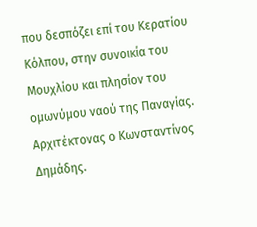που δεσπόζει επί του Κερατίου Κόλπου, στην συνοικία του Μουχλίου και πλησίον του ομωνύμου ναού της Παναγίας. Αρχιτέκτονας ο Κωνσταντίνος Δημάδης.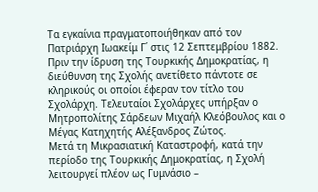Τα εγκαίνια πραγματοποιήθηκαν από τον Πατριάρχη Ιωακείμ Γ΄ στις 12 Σεπτεμβρίου 1882.
Πριν την ίδρυση της Τουρκικής Δημοκρατίας, η διεύθυνση της Σχολής ανετίθετο πάντοτε σε κληρικούς οι οποίοι έφεραν τον τίτλο του Σχολάρχη. Τελευταίοι Σχολάρχες υπήρξαν ο Μητροπολίτης Σάρδεων Μιχαήλ Κλεόβουλος και ο Μέγας Κατηχητής Αλέξανδρος Ζώτος.
Μετά τη Μικρασιατική Καταστροφή, κατά την περίοδο της Τουρκικής Δημοκρατίας, η Σχολή λειτουργεί πλέον ως Γυμνάσιο –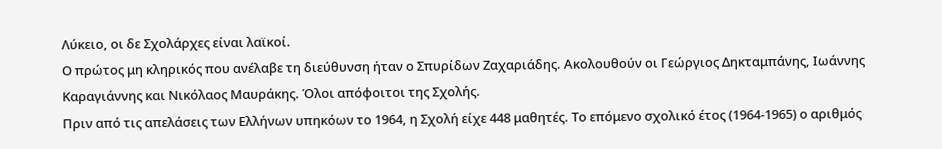Λύκειο, οι δε Σχολάρχες είναι λαϊκοί.
Ο πρώτος μη κληρικός που ανέλαβε τη διεύθυνση ήταν ο Σπυρίδων Ζαχαριάδης. Ακολουθούν οι Γεώργιος Δηκταμπάνης, Ιωάννης Καραγιάννης και Νικόλαος Μαυράκης. Όλοι απόφοιτοι της Σχολής.
Πριν από τις απελάσεις των Ελλήνων υπηκόων το 1964, η Σχολή είχε 448 μαθητές. Το επόμενο σχολικό έτος (1964-1965) ο αριθμός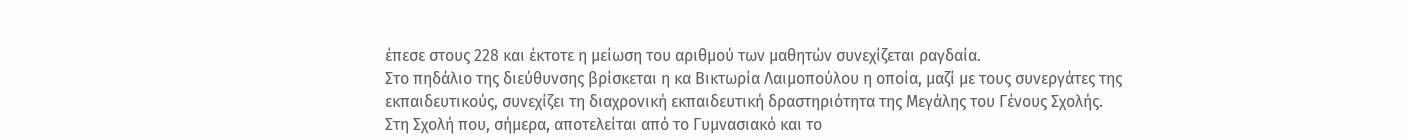έπεσε στους 228 και έκτοτε η μείωση του αριθμού των μαθητών συνεχίζεται ραγδαία.
Στο πηδάλιο της διεύθυνσης βρίσκεται η κα Βικτωρία Λαιμοπούλου η οποία, μαζί με τους συνεργάτες της εκπαιδευτικούς, συνεχίζει τη διαχρονική εκπαιδευτική δραστηριότητα της Μεγάλης του Γένους Σχολής.
Στη Σχολή που, σήμερα, αποτελείται από το Γυμνασιακό και το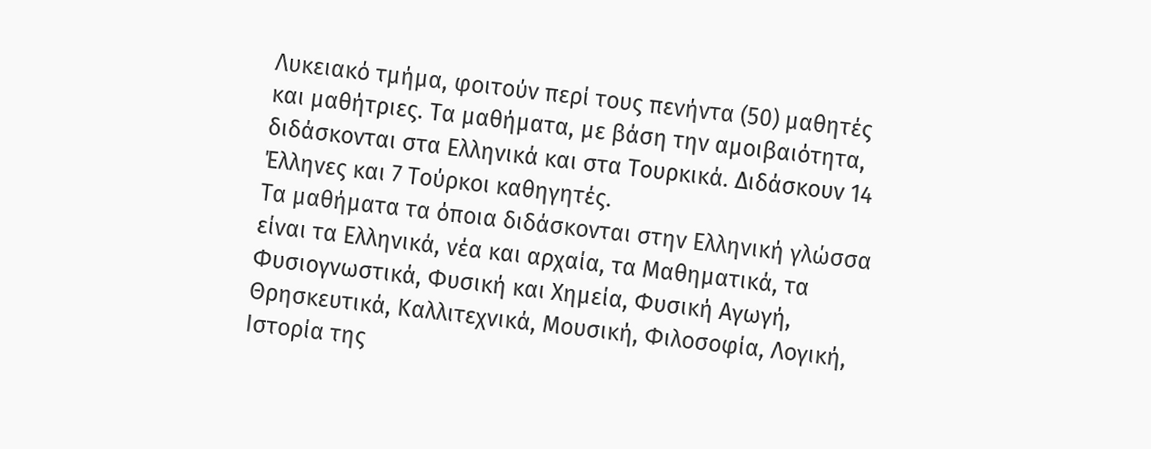Λυκειακό τμήμα, φοιτούν περί τους πενήντα (50) μαθητές και μαθήτριες. Τα μαθήματα, με βάση την αμοιβαιότητα, διδάσκονται στα Ελληνικά και στα Τουρκικά. Διδάσκουν 14 Έλληνες και 7 Τούρκοι καθηγητές.
Τα μαθήματα τα όποια διδάσκονται στην Ελληνική γλώσσα είναι τα Ελληνικά, νέα και αρχαία, τα Μαθηματικά, τα Φυσιογνωστικά, Φυσική και Χημεία, Φυσική Αγωγή, Θρησκευτικά, Καλλιτεχνικά, Μουσική, Φιλοσοφία, Λογική, Ιστορία της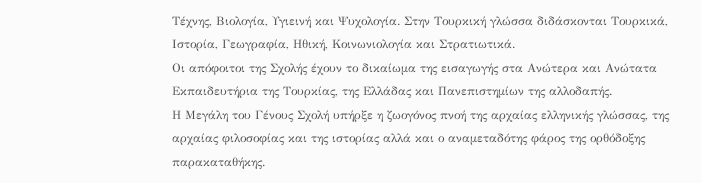Τέχνης, Βιολογία, Υγιεινή και Ψυχολογία. Στην Τουρκική γλώσσα διδάσκονται Τουρκικά, Ιστορία, Γεωγραφία, Ηθική, Κοινωνιολογία και Στρατιωτικά.
Οι απόφοιτοι της Σχολής έχουν το δικαίωμα της εισαγωγής στα Ανώτερα και Ανώτατα Εκπαιδευτήρια της Τουρκίας, της Ελλάδας και Πανεπιστημίων της αλλοδαπής.
Η Μεγάλη του Γένους Σχολή υπήρξε η ζωογόνος πνοή της αρχαίας ελληνικής γλώσσας, της αρχαίας φιλοσοφίας και της ιστορίας αλλά και ο αναμεταδότης φάρος της ορθόδοξης παρακαταθήκης.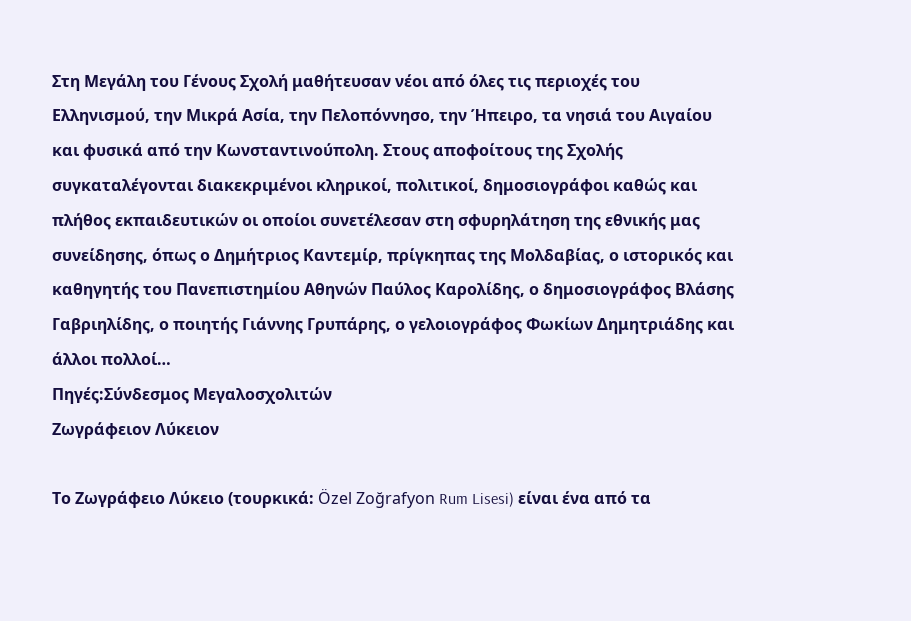Στη Μεγάλη του Γένους Σχολή μαθήτευσαν νέοι από όλες τις περιοχές του Ελληνισμού, την Μικρά Ασία, την Πελοπόννησο, την Ήπειρο, τα νησιά του Αιγαίου και φυσικά από την Κωνσταντινούπολη. Στους αποφοίτους της Σχολής συγκαταλέγονται διακεκριμένοι κληρικοί, πολιτικοί, δημοσιογράφοι καθώς και πλήθος εκπαιδευτικών οι οποίοι συνετέλεσαν στη σφυρηλάτηση της εθνικής μας συνείδησης, όπως ο Δημήτριος Καντεμίρ, πρίγκηπας της Μολδαβίας, ο ιστορικός και καθηγητής του Πανεπιστημίου Αθηνών Παύλος Καρολίδης, ο δημοσιογράφος Βλάσης Γαβριηλίδης, ο ποιητής Γιάννης Γρυπάρης, ο γελοιογράφος Φωκίων Δημητριάδης και άλλοι πολλοί…
Πηγές:Σύνδεσμος Μεγαλοσχολιτών
Ζωγράφειον Λύκειον

Το Ζωγράφειο Λύκειο (τουρκικά: Özel Zoğrafyon Rum Lisesi) είναι ένα από τα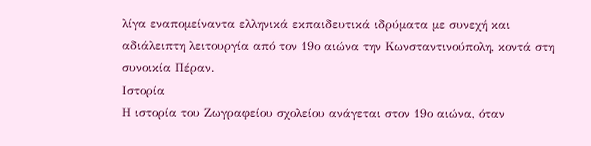λίγα εναπομείναντα ελληνικά εκπαιδευτικά ιδρύματα με συνεχή και αδιάλειπτη λειτουργία από τον 19ο αιώνα την Κωνσταντινούπολη, κοντά στη συνοικία Πέραν.
Ιστορία
Η ιστορία του Ζωγραφείου σχολείου ανάγεται στον 19ο αιώνα, όταν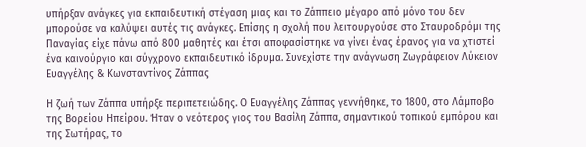υπήρξαν ανάγκες για εκπαιδευτική στέγαση μιας και το Ζάππειο μέγαρο από μόνο του δεν μπορούσε να καλύψει αυτές τις ανάγκες. Επίσης η σχολή που λειτουργούσε στο Σταυροδρόμι της Παναγίας είχε πάνω από 800 μαθητές και έτσι αποφασίστηκε να γίνει ένας έρανος για να χτιστεί ένα καινούργιο και σύγχρονο εκπαιδευτικό ίδρυμα. Συνεχίστε την ανάγνωση Ζωγράφειον Λύκειον
Ευαγγέλης & Κωνσταντίνος Ζάππας

Η ζωή των Ζάππα υπήρξε περιπετειώδης. Ο Ευαγγέλης Ζάππας γεννήθηκε, το 1800, στο Λάμποβο της Βορείου Ηπείρου. Ήταν ο νεότερος γιος του Βασίλη Ζάππα, σημαντικού τοπικού εμπόρου και της Σωτήρας, το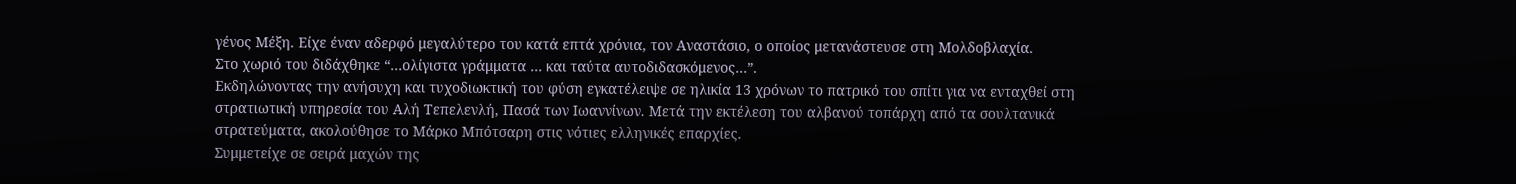γένος Μέξη. Είχε έναν αδερφό μεγαλύτερο του κατά επτά χρόνια, τον Αναστάσιο, ο οποίος μετανάστευσε στη Μολδοβλαχία.
Στο χωριό του διδάχθηκε “…ολίγιστα γράμματα … και ταύτα αυτοδιδασκόμενος…”.
Εκδηλώνοντας την ανήσυχη και τυχοδιωκτική του φύση εγκατέλειψε σε ηλικία 13 χρόνων το πατρικό του σπίτι για να ενταχθεί στη στρατιωτική υπηρεσία του Αλή Τεπελενλή, Πασά των Ιωαννίνων. Μετά την εκτέλεση του αλβανού τοπάρχη από τα σουλτανικά στρατεύματα, ακολούθησε το Μάρκο Μπότσαρη στις νότιες ελληνικές επαρχίες.
Συμμετείχε σε σειρά μαχών της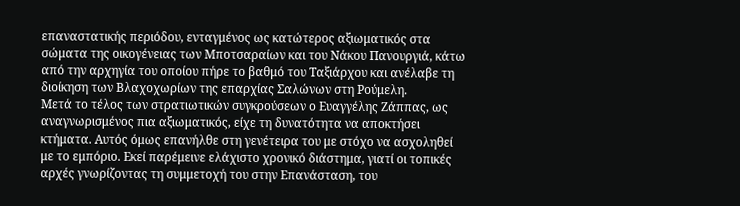επαναστατικής περιόδου, ενταγμένος ως κατώτερος αξιωματικός στα σώματα της οικογένειας των Μποτσαραίων και του Νάκου Πανουργιά, κάτω από την αρχηγία του οποίου πήρε το βαθμό του Ταξιάρχου και ανέλαβε τη διοίκηση των Βλαχοχωρίων της επαρχίας Σαλώνων στη Ρούμελη.
Μετά το τέλος των στρατιωτικών συγκρούσεων ο Ευαγγέλης Ζάππας, ως αναγνωρισμένος πια αξιωματικός, είχε τη δυνατότητα να αποκτήσει κτήματα. Αυτός όμως επανήλθε στη γενέτειρα του με στόχο να ασχοληθεί με το εμπόριο. Εκεί παρέμεινε ελάχιστο χρονικό διάστημα, γιατί οι τοπικές αρχές γνωρίζοντας τη συμμετοχή του στην Επανάσταση, του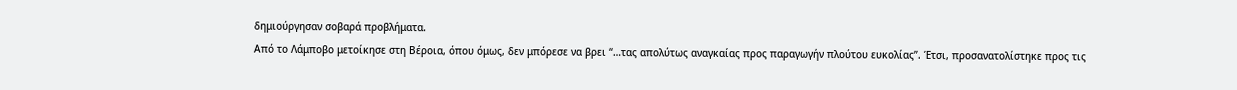δημιούργησαν σοβαρά προβλήματα.
Από το Λάμποβο μετοίκησε στη Βέροια, όπου όμως, δεν μπόρεσε να βρει “…τας απολύτως αναγκαίας προς παραγωγήν πλούτου ευκολίας”. Έτσι, προσανατολίστηκε προς τις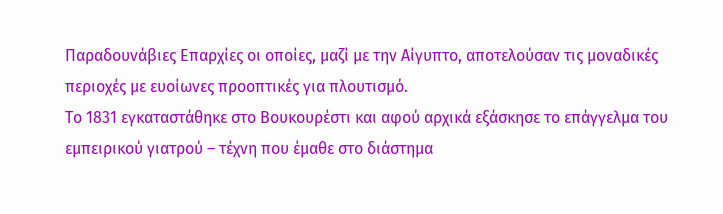Παραδουνάβιες Επαρχίες οι οποίες, μαζί με την Αίγυπτο, αποτελούσαν τις μοναδικές περιοχές με ευοίωνες προοπτικές για πλουτισμό.
Το 1831 εγκαταστάθηκε στο Βουκουρέστι και αφού αρχικά εξάσκησε το επάγγελμα του εμπειρικού γιατρού – τέχνη που έμαθε στο διάστημα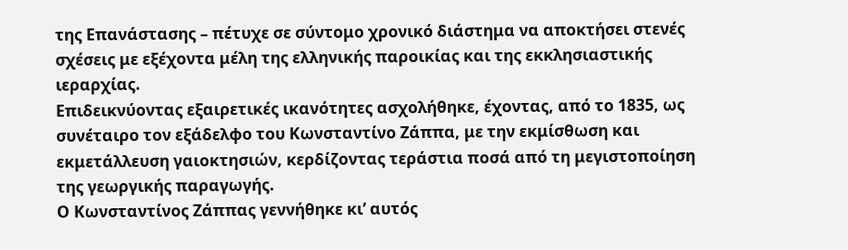της Επανάστασης – πέτυχε σε σύντομο χρονικό διάστημα να αποκτήσει στενές σχέσεις με εξέχοντα μέλη της ελληνικής παροικίας και της εκκλησιαστικής ιεραρχίας.
Επιδεικνύοντας εξαιρετικές ικανότητες ασχολήθηκε, έχοντας, από το 1835, ως συνέταιρο τον εξάδελφο του Κωνσταντίνο Ζάππα, με την εκμίσθωση και εκμετάλλευση γαιοκτησιών, κερδίζοντας τεράστια ποσά από τη μεγιστοποίηση της γεωργικής παραγωγής.
Ο Κωνσταντίνος Ζάππας γεννήθηκε κι’ αυτός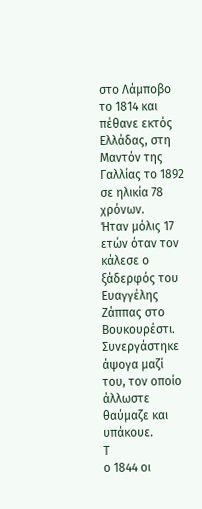στο Λάμποβο το 1814 και πέθανε εκτός Ελλάδας, στη Μαντόν της Γαλλίας το 1892 σε ηλικία 78 χρόνων.
Ήταν μόλις 17 ετών όταν τον κάλεσε ο ξάδερφός του Ευαγγέλης Ζάππας στο Βουκουρέστι. Συνεργάστηκε άψογα μαζί του, τον οποίο άλλωστε θαύμαζε και υπάκουε.
Τ
ο 1844 οι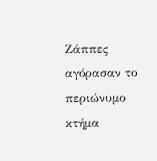Ζάππες αγόρασαν το περιώνυμο κτήμα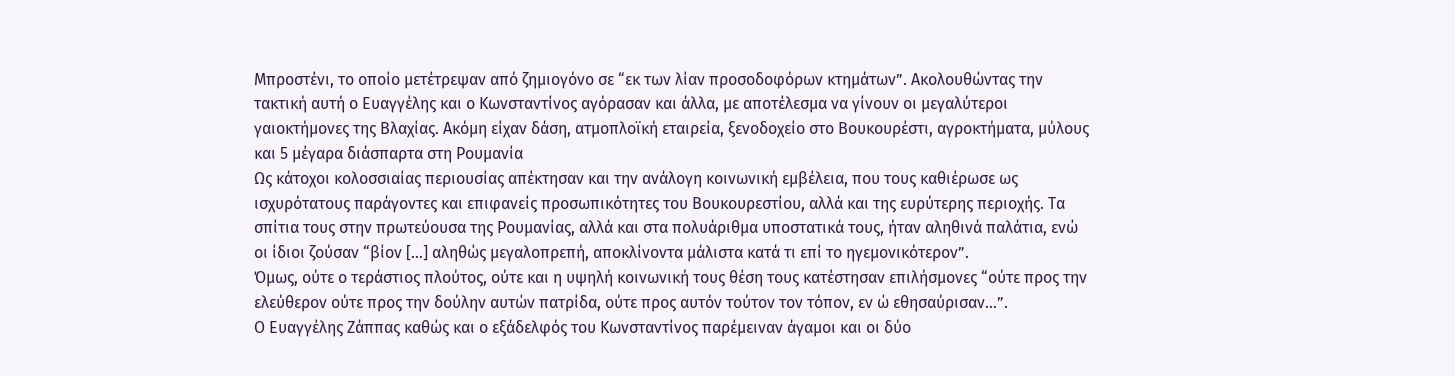Μπροστένι, το οποίο μετέτρεψαν από ζημιογόνο σε “εκ των λίαν προσοδοφόρων κτημάτων”. Ακολουθώντας την τακτική αυτή ο Ευαγγέλης και ο Κωνσταντίνος αγόρασαν και άλλα, με αποτέλεσμα να γίνουν οι μεγαλύτεροι γαιοκτήμονες της Βλαχίας. Ακόμη είχαν δάση, ατμοπλοϊκή εταιρεία, ξενοδοχείο στο Βουκουρέστι, αγροκτήματα, μύλους και 5 μέγαρα διάσπαρτα στη Ρουμανία
Ως κάτοχοι κολοσσιαίας περιουσίας απέκτησαν και την ανάλογη κοινωνική εμβέλεια, που τους καθιέρωσε ως ισχυρότατους παράγοντες και επιφανείς προσωπικότητες του Βουκουρεστίου, αλλά και της ευρύτερης περιοχής. Τα σπίτια τους στην πρωτεύουσα της Ρουμανίας, αλλά και στα πολυάριθμα υποστατικά τους, ήταν αληθινά παλάτια, ενώ οι ίδιοι ζούσαν “βίον […] αληθώς μεγαλοπρεπή, αποκλίνοντα μάλιστα κατά τι επί το ηγεμονικότερον”.
Όμως, ούτε ο τεράστιος πλούτος, ούτε και η υψηλή κοινωνική τους θέση τους κατέστησαν επιλήσμονες “ούτε προς την ελεύθερον ούτε προς την δούλην αυτών πατρίδα, ούτε προς αυτόν τούτον τον τόπον, εν ώ εθησαύρισαν…”.
Ο Ευαγγέλης Ζάππας καθώς και ο εξάδελφός του Κωνσταντίνος παρέμειναν άγαμοι και οι δύο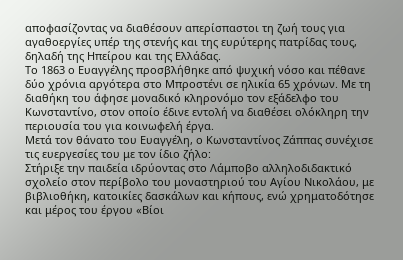αποφασίζοντας να διαθέσουν απερίσπαστοι τη ζωή τους για αγαθοεργίες υπέρ της στενής και της ευρύτερης πατρίδας τους, δηλαδή της Ηπείρου και της Ελλάδας.
Το 1863 ο Ευαγγέλης προσβλήθηκε από ψυχική νόσο και πέθανε δύο χρόνια αργότερα στο Μπροστένι σε ηλικία 65 χρόνων. Με τη διαθήκη του άφησε μοναδικό κληρονόμο τον εξάδελφο του Κωνσταντίνο, στον οποίο έδινε εντολή να διαθέσει ολόκληρη την περιουσία του για κοινωφελή έργα.
Μετά τον θάνατο του Ευαγγέλη, ο Κωνσταντίνος Ζάππας συνέχισε τις ευεργεσίες του με τον ίδιο ζήλο:
Στήριξε την παιδεία ιδρύοντας στο Λάμποβο αλληλοδιδακτικό σχολείο στον περίβολο του μοναστηριού του Αγίου Νικολάου, με βιβλιοθήκη, κατοικίες δασκάλων και κήπους, ενώ χρηματοδότησε και μέρος του έργου «Βίοι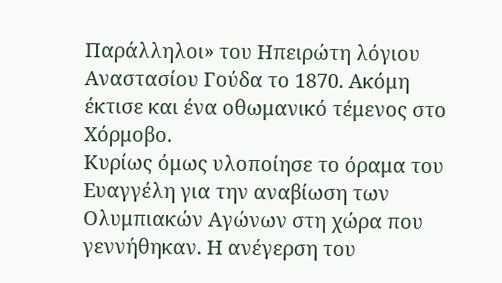Παράλληλοι» του Ηπειρώτη λόγιου Αναστασίου Γούδα το 1870. Ακόμη έκτισε και ένα οθωμανικό τέμενος στο Χόρμοβο.
Κυρίως όμως υλοποίησε το όραμα του Ευαγγέλη για την αναβίωση των Ολυμπιακών Αγώνων στη χώρα που γεννήθηκαν. Η ανέγερση του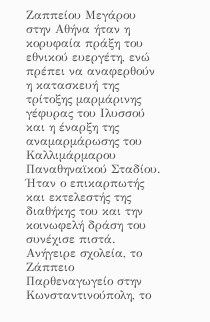Ζαππείου Μεγάρου στην Αθήνα ήταν η κορυφαία πράξη του εθνικού ευεργέτη, ενώ πρέπει να αναφερθούν η κατασκευή της τρίτοξης μαρμάρινης γέφυρας του Ιλυσσού και η έναρξη της αναμαρμάρωσης του Καλλιμάρμαρου Παναθηναϊκού Σταδίου.
Ήταν ο επικαρπωτής και εκτελεστής της διαθήκης του και την κοινωφελή δράση του συνέχισε πιστά. Ανήγειρε σχολεία, το Ζάππειο Παρθεναγωγείο στην Κωνσταντινούπολη, το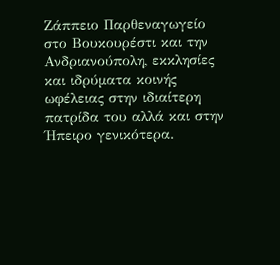Ζάππειο Παρθεναγωγείο στο Βουκουρέστι και την Ανδριανούπολη, εκκλησίες και ιδρύματα κοινής ωφέλειας στην ιδιαίτερη πατρίδα του αλλά και στην Ήπειρο γενικότερα.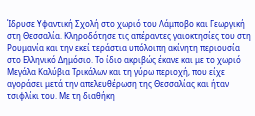Ίδρυσε Υφαντική Σχολή στο χωριό του Λάμποβο και Γεωργική στη Θεσσαλία. Κληροδότησε τις απέραντες γαιοκτησίες του στη Ρουμανία και την εκεί τεράστια υπόλοιπη ακίνητη περιουσία στο Ελληνικό Δημόσιο. Το ίδιο ακριβώς έκανε και με το χωριό Μεγάλα Καλύβια Τρικάλων και τη γύρω περιοχή, που είχε αγοράσει μετά την απελευθέρωση της Θεσσαλίας και ήταν τσιφλίκι του. Με τη διαθήκη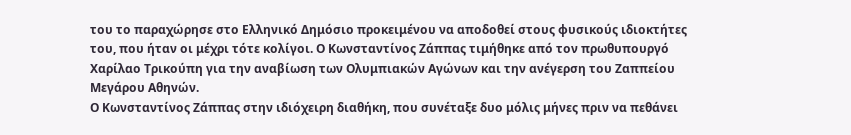του το παραχώρησε στο Ελληνικό Δημόσιο προκειμένου να αποδοθεί στους φυσικούς ιδιοκτήτες του, που ήταν οι μέχρι τότε κολίγοι. Ο Κωνσταντίνος Ζάππας τιμήθηκε από τον πρωθυπουργό Χαρίλαο Τρικούπη για την αναβίωση των Ολυμπιακών Αγώνων και την ανέγερση του Ζαππείου Μεγάρου Αθηνών.
Ο Κωνσταντίνος Ζάππας στην ιδιόχειρη διαθήκη, που συνέταξε δυο μόλις μήνες πριν να πεθάνει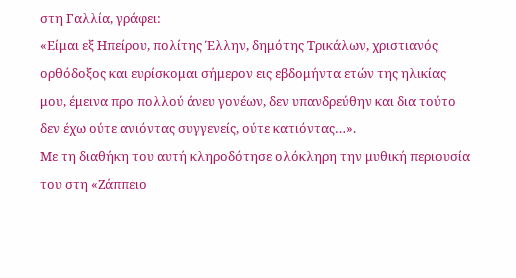στη Γαλλία, γράφει:
«Είμαι εξ Ηπείρου, πολίτης Έλλην, δημότης Τρικάλων, χριστιανός ορθόδοξος και ευρίσκομαι σήμερον εις εβδομήντα ετών της ηλικίας μου, έμεινα προ πολλού άνευ γονέων, δεν υπανδρεύθην και δια τούτο δεν έχω ούτε ανιόντας συγγενείς, ούτε κατιόντας…».
Με τη διαθήκη του αυτή κληροδότησε ολόκληρη την μυθική περιουσία του στη «Ζάππειο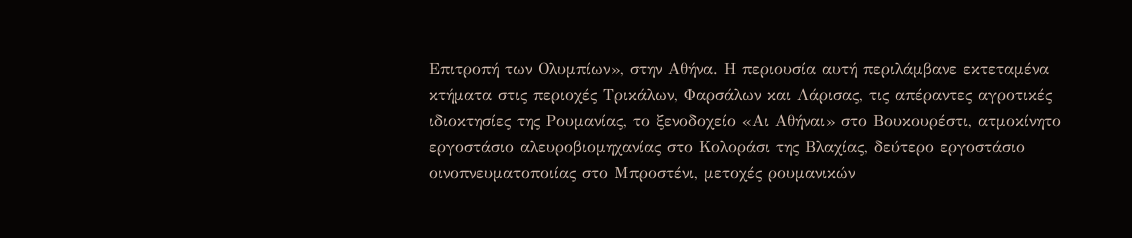Επιτροπή των Ολυμπίων», στην Αθήνα. Η περιουσία αυτή περιλάμβανε εκτεταμένα κτήματα στις περιοχές Τρικάλων, Φαρσάλων και Λάρισας, τις απέραντες αγροτικές ιδιοκτησίες της Ρουμανίας, το ξενοδοχείο «Αι Αθήναι» στο Βουκουρέστι, ατμοκίνητο εργοστάσιο αλευροβιομηχανίας στο Κολοράσι της Βλαχίας, δεύτερο εργοστάσιο οινοπνευματοποιίας στο Μπροστένι, μετοχές ρουμανικών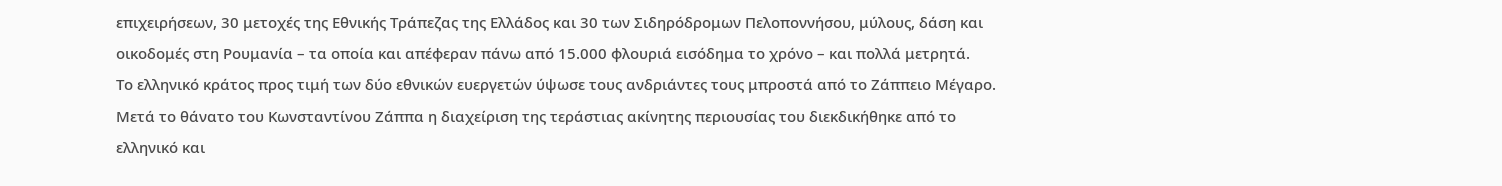επιχειρήσεων, 30 μετοχές της Εθνικής Τράπεζας της Ελλάδος και 30 των Σιδηρόδρομων Πελοποννήσου, μύλους, δάση και οικοδομές στη Ρουμανία – τα οποία και απέφεραν πάνω από 15.000 φλουριά εισόδημα το χρόνο – και πολλά μετρητά.
Το ελληνικό κράτος προς τιμή των δύο εθνικών ευεργετών ύψωσε τους ανδριάντες τους μπροστά από το Ζάππειο Μέγαρο. Μετά το θάνατο του Κωνσταντίνου Ζάππα η διαχείριση της τεράστιας ακίνητης περιουσίας του διεκδικήθηκε από το ελληνικό και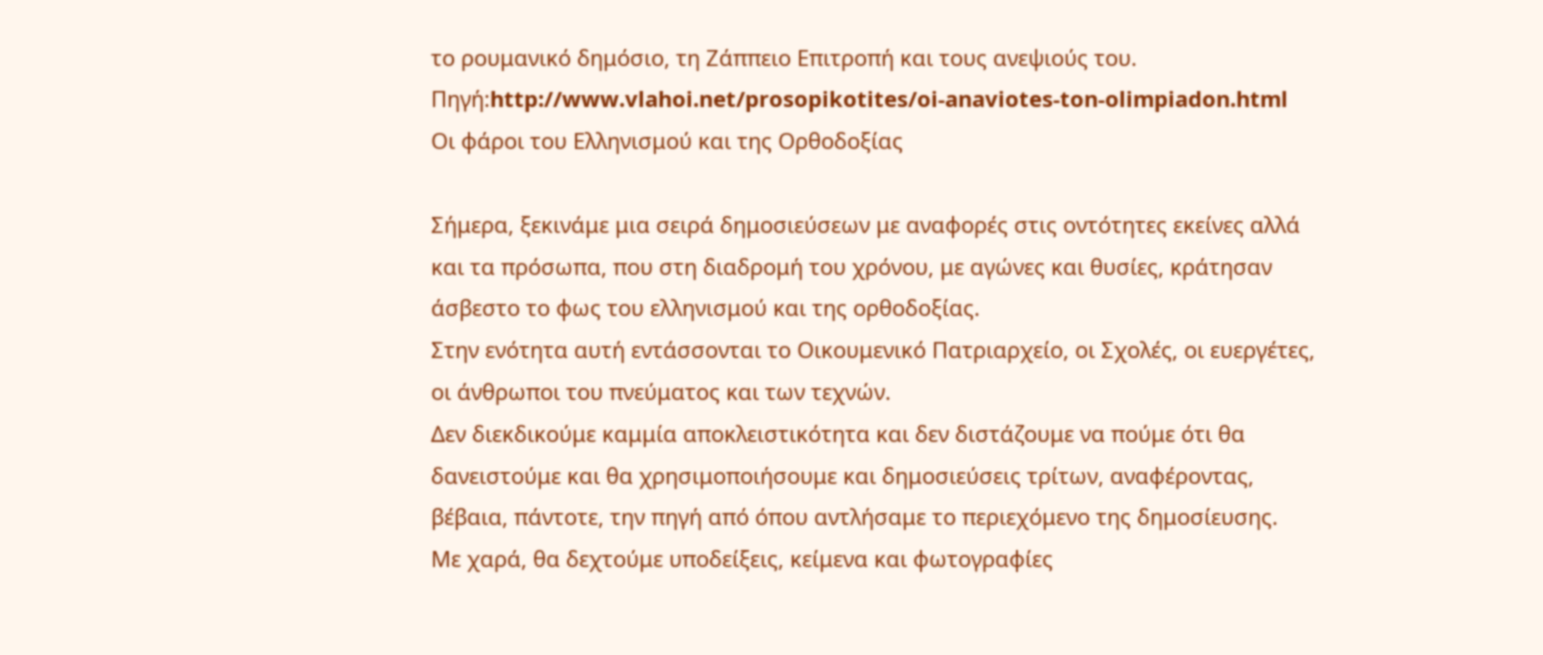το ρουμανικό δημόσιο, τη Ζάππειο Επιτροπή και τους ανεψιούς του.
Πηγή:http://www.vlahoi.net/prosopikotites/oi-anaviotes-ton-olimpiadon.html
Οι φάροι του Ελληνισμού και της Ορθοδοξίας

Σήμερα, ξεκινάμε μια σειρά δημοσιεύσεων με αναφορές στις οντότητες εκείνες αλλά και τα πρόσωπα, που στη διαδρομή του χρόνου, με αγώνες και θυσίες, κράτησαν άσβεστο το φως του ελληνισμού και της ορθοδοξίας.
Στην ενότητα αυτή εντάσσονται το Οικουμενικό Πατριαρχείο, οι Σχολές, οι ευεργέτες, οι άνθρωποι του πνεύματος και των τεχνών.
Δεν διεκδικούμε καμμία αποκλειστικότητα και δεν διστάζουμε να πούμε ότι θα δανειστούμε και θα χρησιμοποιήσουμε και δημοσιεύσεις τρίτων, αναφέροντας, βέβαια, πάντοτε, την πηγή από όπου αντλήσαμε το περιεχόμενο της δημοσίευσης.
Με χαρά, θα δεχτούμε υποδείξεις, κείμενα και φωτογραφίες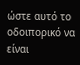ώστε αυτό το οδοιπορικό να είναι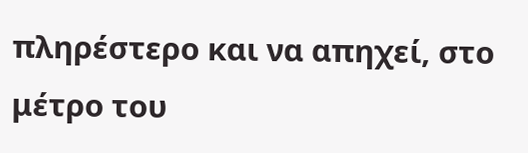πληρέστερο και να απηχεί, στο μέτρο του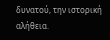δυνατού, την ιστορική αλήθεια.